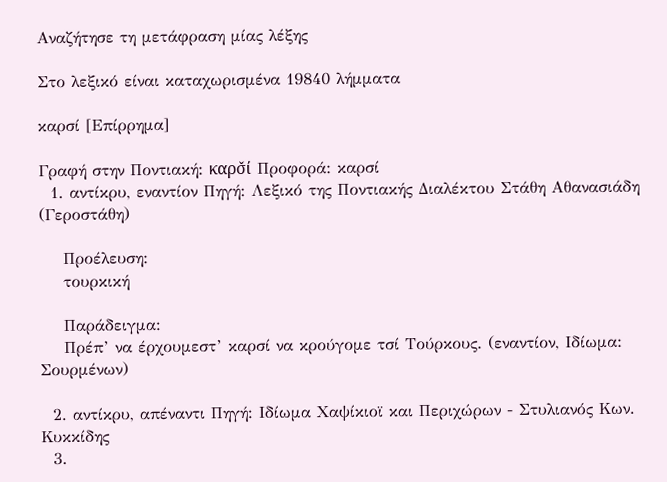Αναζήτησε τη μετάφραση μίας λέξης

Στο λεξικό είναι καταχωρισμένα 19840 λήμματα

καρσί [Επίρρημα]

Γραφή στην Ποντιακή: καρσ̌ί Προφορά: καρσί
  1. αντίκρυ, εναντίον Πηγή: Λεξικό της Ποντιακής Διαλέκτου Στάθη Αθανασιάδη (Γεροστάθη)

    Προέλευση:
    τουρκική

    Παράδειγμα:
    Πρέπ’ να έρχουμεστ’ καρσί να κρούγομε τσί Τούρκους. (εναντίον, Ιδίωμα: Σουρμένων)

  2. αντίκρυ, απέναντι Πηγή: Ιδίωμα Χαψίκιοϊ και Περιχώρων - Στυλιανός Κων. Κυκκίδης
  3.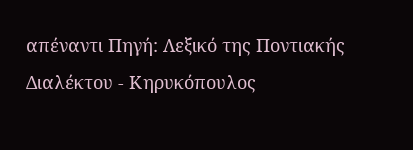απέναντι Πηγή: Λεξικό της Ποντιακής Διαλέκτου - Κηρυκόπουλος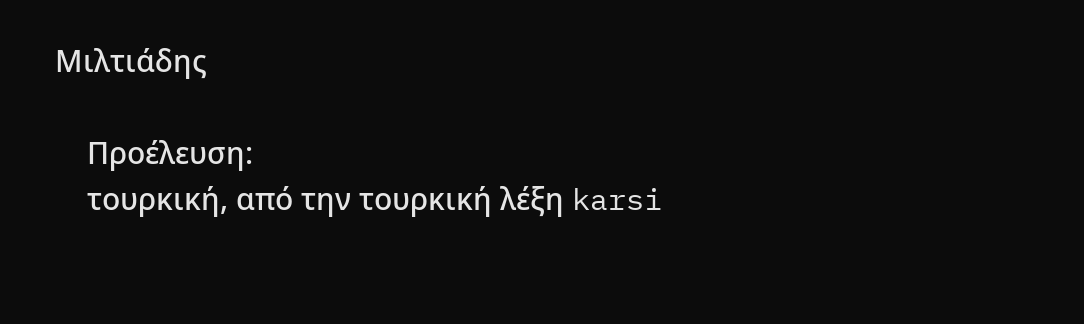Μιλτιάδης

    Προέλευση:
    τουρκική, από την τουρκική λέξη karsi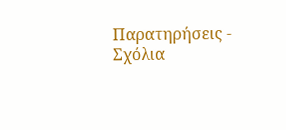Παρατηρήσεις - Σχόλια